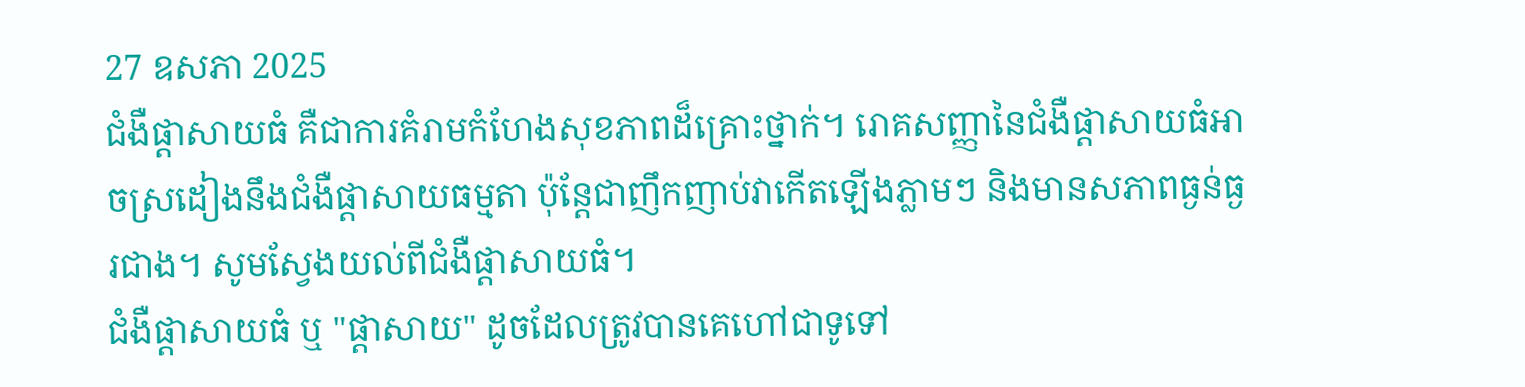27 ឧសភា 2025
ជំងឺផ្ដាសាយធំ គឺជាការគំរាមកំហែងសុខភាពដ៏គ្រោះថ្នាក់។ រោគសញ្ញានៃជំងឺផ្ដាសាយធំអាចស្រដៀងនឹងជំងឺផ្ដាសាយធម្មតា ប៉ុន្តែជាញឹកញាប់វាកើតឡើងភ្លាមៗ និងមានសភាពធ្ងន់ធ្ងរជាង។ សូមស្វែងយល់ពីជំងឺផ្ដាសាយធំ។
ជំងឺផ្ដាសាយធំ ឬ "ផ្ដាសាយ" ដូចដែលត្រូវបានគេហៅជាទូទៅ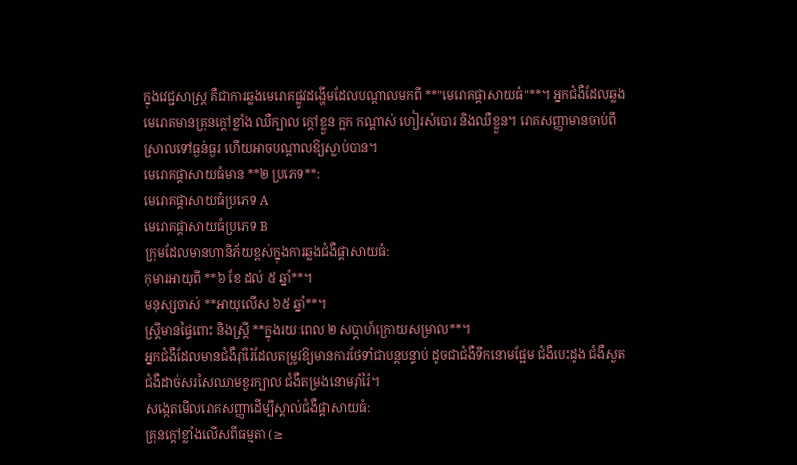ក្នុងវេជ្ជសាស្ត្រ គឺជាការឆ្លងមេរោគផ្លូវដង្ហើមដែលបណ្តាលមកពី **"មេរោគផ្ដាសាយធំ"**។ អ្នកជំងឺដែលឆ្លងមេរោគមានគ្រុនក្តៅខ្លាំង ឈឺក្បាល ក្តៅខ្លួន ក្អក កណ្តាស់ ហៀរសំបោរ និងឈឺខ្លួន។ រោគសញ្ញាមានចាប់ពីស្រាលទៅធ្ងន់ធ្ងរ ហើយអាចបណ្តាលឱ្យស្លាប់បាន។
មេរោគផ្ដាសាយធំមាន **២ ប្រភេទ**:
មេរោគផ្ដាសាយធំប្រភេទ A
មេរោគផ្ដាសាយធំប្រភេទ B
ក្រុមដែលមានហានិភ័យខ្ពស់ក្នុងការឆ្លងជំងឺផ្ដាសាយធំ:
កុមារអាយុពី **៦ ខែ ដល់ ៥ ឆ្នាំ**។
មនុស្សចាស់ **អាយុលើស ៦៥ ឆ្នាំ**។
ស្ត្រីមានផ្ទៃពោះ និងស្ត្រី **ក្នុងរយៈពេល ២ សប្តាហ៍ក្រោយសម្រាល**។
អ្នកជំងឺដែលមានជំងឺរ៉ាំរ៉ៃដែលតម្រូវឱ្យមានការថែទាំជាបន្តបន្ទាប់ ដូចជាជំងឺទឹកនោមផ្អែម ជំងឺបេះដូង ជំងឺសួត ជំងឺដាច់សរសៃឈាមខួរក្បាល ជំងឺតម្រងនោមរ៉ាំរ៉ៃ។
សង្កេតមើលរោគសញ្ញាដើម្បីស្គាល់ជំងឺផ្ដាសាយធំ:
គ្រុនក្តៅខ្លាំងលើសពីធម្មតា (≥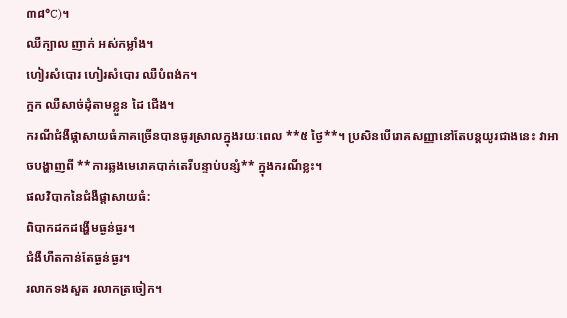៣៨°C)។
ឈឺក្បាល ញាក់ អស់កម្លាំង។
ហៀរសំបោរ ហៀរសំបោរ ឈឺបំពង់ក។
ក្អក ឈឺសាច់ដុំតាមខ្លួន ដៃ ជើង។
ករណីជំងឺផ្ដាសាយធំភាគច្រើនបានធូរស្រាលក្នុងរយៈពេល **៥ ថ្ងៃ**។ ប្រសិនបើរោគសញ្ញានៅតែបន្តយូរជាងនេះ វាអាចបង្ហាញពី **ការឆ្លងមេរោគបាក់តេរីបន្ទាប់បន្សំ** ក្នុងករណីខ្លះ។
ផលវិបាកនៃជំងឺផ្ដាសាយធំ:
ពិបាកដកដង្ហើមធ្ងន់ធ្ងរ។
ជំងឺហឺតកាន់តែធ្ងន់ធ្ងរ។
រលាកទងសួត រលាកត្រចៀក។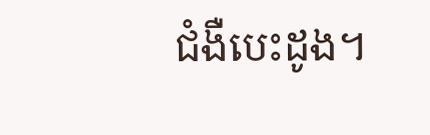ជំងឺបេះដូង។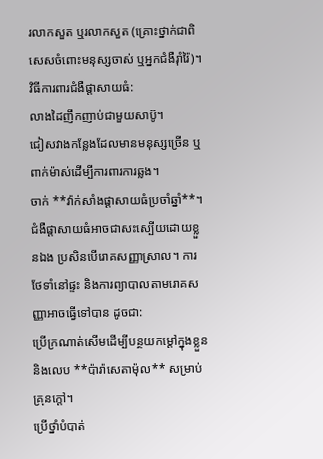រលាកសួត ឬរលាកសួត (គ្រោះថ្នាក់ជាពិសេសចំពោះមនុស្សចាស់ ឬអ្នកជំងឺរ៉ាំរ៉ៃ)។
វិធីការពារជំងឺផ្ដាសាយធំ:
លាងដៃញឹកញាប់ជាមួយសាប៊ូ។
ជៀសវាងកន្លែងដែលមានមនុស្សច្រើន ឬពាក់ម៉ាស់ដើម្បីការពារការឆ្លង។
ចាក់ **វ៉ាក់សាំងផ្ដាសាយធំប្រចាំឆ្នាំ**។
ជំងឺផ្ដាសាយធំអាចជាសះស្បើយដោយខ្លួនឯង ប្រសិនបើរោគសញ្ញាស្រាល។ ការថែទាំនៅផ្ទះ និងការព្យាបាលតាមរោគសញ្ញាអាចធ្វើទៅបាន ដូចជា:
ប្រើក្រណាត់សើមដើម្បីបន្ថយកម្តៅក្នុងខ្លួន និងលេប **ប៉ារ៉ាសេតាម៉ុល** សម្រាប់គ្រុនក្តៅ។
ប្រើថ្នាំបំបាត់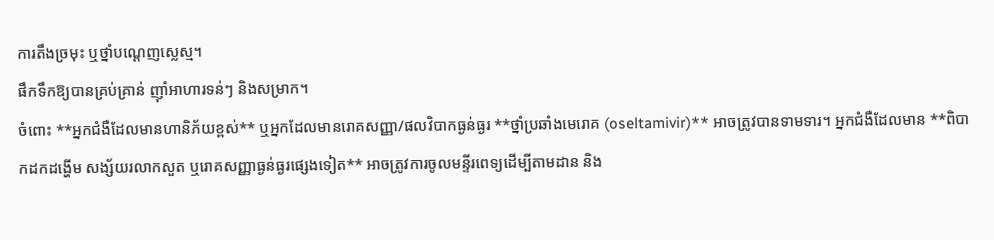ការតឹងច្រមុះ ឬថ្នាំបណ្តេញស្លេស្ម។
ផឹកទឹកឱ្យបានគ្រប់គ្រាន់ ញ៉ាំអាហារទន់ៗ និងសម្រាក។
ចំពោះ **អ្នកជំងឺដែលមានហានិភ័យខ្ពស់** ឬអ្នកដែលមានរោគសញ្ញា/ផលវិបាកធ្ងន់ធ្ងរ **ថ្នាំប្រឆាំងមេរោគ (oseltamivir)** អាចត្រូវបានទាមទារ។ អ្នកជំងឺដែលមាន **ពិបាកដកដង្ហើម សង្ស័យរលាកសួត ឬរោគសញ្ញាធ្ងន់ធ្ងរផ្សេងទៀត** អាចត្រូវការចូលមន្ទីរពេទ្យដើម្បីតាមដាន និង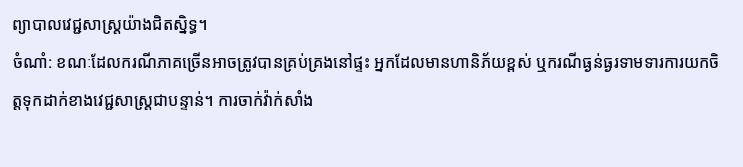ព្យាបាលវេជ្ជសាស្ត្រយ៉ាងជិតស្និទ្ធ។
ចំណាំ: ខណៈដែលករណីភាគច្រើនអាចត្រូវបានគ្រប់គ្រងនៅផ្ទះ អ្នកដែលមានហានិភ័យខ្ពស់ ឬករណីធ្ងន់ធ្ងរទាមទារការយកចិត្តទុកដាក់ខាងវេជ្ជសាស្ត្រជាបន្ទាន់។ ការចាក់វ៉ាក់សាំង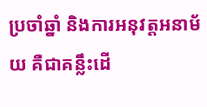ប្រចាំឆ្នាំ និងការអនុវត្តអនាម័យ គឺជាគន្លឹះដើ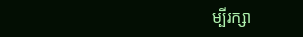ម្បីរក្សា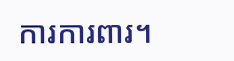ការការពារ។